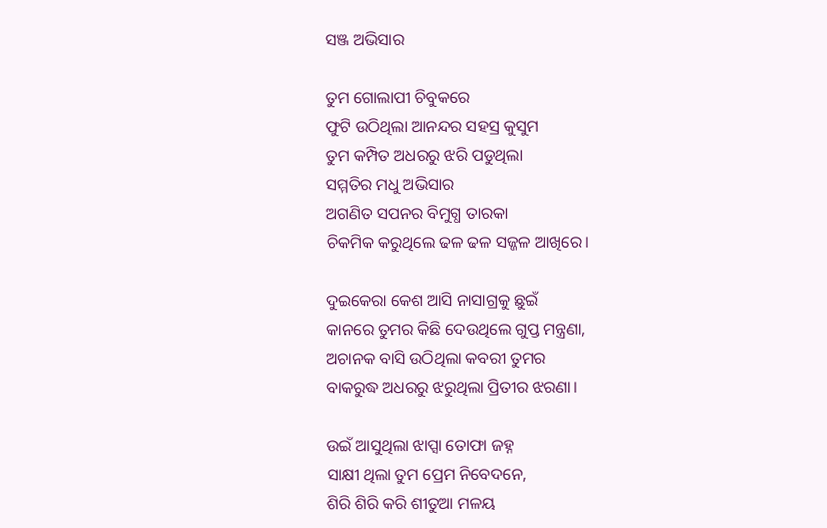ସଞ୍ଜ ଅଭିସାର

ତୁମ ଗୋଲାପୀ ଚିବୁକରେ
ଫୁଟି ଉଠିଥିଲା ଆନନ୍ଦର ସହସ୍ର କୁସୁମ
ତୁମ କମ୍ପିତ ଅଧରରୁ ଝରି ପଡୁଥିଲା
ସମ୍ମତିର ମଧୁ ଅଭିସାର
ଅଗଣିତ ସପନର ବିମୁଗ୍ଧ ତାରକା
ଚିକମିକ କରୁଥିଲେ ଢଳ ଢଳ ସଜ୍ଜଳ ଆଖିରେ।

ଦୁଇକେରା କେଶ ଆସି ନାସାଗ୍ରକୁ ଛୁଇଁ
କାନରେ ତୁମର କିଛି ଦେଉଥିଲେ ଗୁପ୍ତ ମନ୍ତ୍ରଣା,
ଅଚାନକ ବାସି ଉଠିଥିଲା କବରୀ ତୁମର
ବାକରୁଦ୍ଧ ଅଧରରୁ ଝରୁଥିଲା ପ୍ରିତୀର ଝରଣା।

ଉଇଁ ଆସୁଥିଲା ଝାପ୍ସା ତୋଫା ଜହ୍ନ
ସାକ୍ଷୀ ଥିଲା ତୁମ ପ୍ରେମ ନିବେଦନେ,
ଶିରି ଶିରି କରି ଶୀତୁଆ ମଳୟ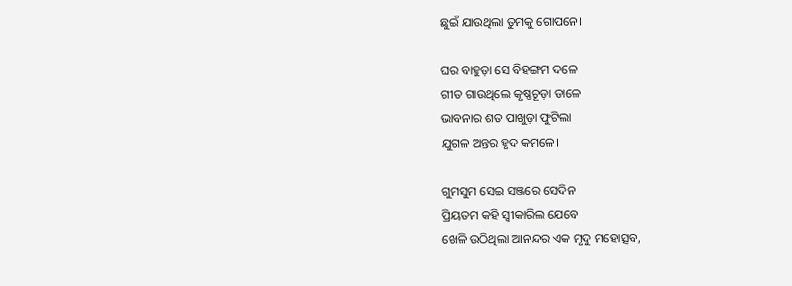ଛୁଇଁ ଯାଉଥିଲା ତୁମକୁ ଗୋପନେ।

ଘର ବାହୁଡ଼ା ସେ ବିହଙ୍ଗମ ଦଳେ
ଗୀତ ଗାଉଥିଲେ କୃଷ୍ଣଚୂଡ଼ା ଡାଳେ
ଭାବନାର ଶତ ପାଖୁଡ଼ା ଫୁଟିଲା
ଯୁଗଳ ଅନ୍ତର ହୃଦ କମଳେ।

ଗୁମସୁମ ସେଇ ସଞ୍ଜରେ ସେଦିନ
ପ୍ରିୟତମ କହି ସ୍ଵୀକାରିଲ ଯେବେ
ଖେଳି ଉଠିଥିଲା ଆନନ୍ଦର ଏକ ମୃଦୁ ମହୋତ୍ସବ,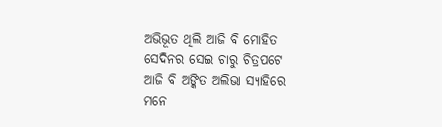ଅଭିଭୂତ ଥିଲି ଆଜି ବି ମୋହିତ
ସେଦିନର ସେଇ ଚାରୁ ଚିତ୍ରପଟେ
ଆଜି ବି ଅଙ୍କିତ ଅଲିଭା ସ୍ୟାହିରେ
ମନେ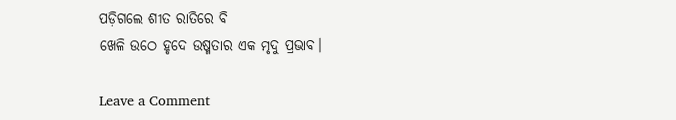ପଡ଼ିଗଲେ ଶୀତ ରାତିରେ ବି
ଖେଳି ଉଠେ ହୃଦେ ଉଷ୍ମତାର ଏକ ମୃଦୁ ପ୍ରଭାବ।

Leave a Comment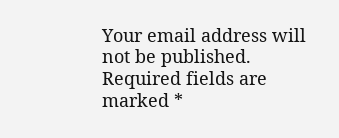Your email address will not be published. Required fields are marked *